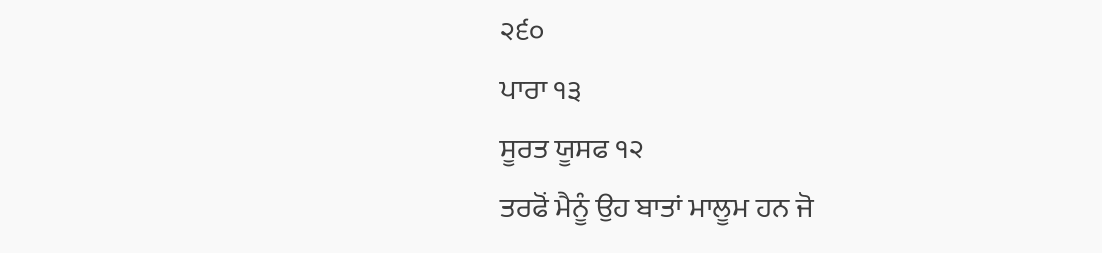੨੬੦
ਪਾਰਾ ੧੩
ਸੂਰਤ ਯੂਸਫ ੧੨
ਤਰਫੋਂ ਮੈਨੂੰ ਉਹ ਬਾਤਾਂ ਮਾਲੂਮ ਹਨ ਜੋ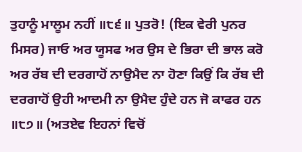ਤੁਹਾਨੂੰ ਮਾਲੂਮ ਨਹੀਂ ॥੮੬॥ ਪੁਤਰੋ! (ਇਕ ਵੇਰੀ ਪੁਨਰ ਮਿਸਰ) ਜਾਓ ਅਰ ਯੂਸਫ ਅਰ ਉਸ ਦੇ ਭਿਰਾ ਦੀ ਭਾਲ ਕਰੋ ਅਰ ਰੱਬ ਦੀ ਦਰਗਾਹੋਂ ਨਾਉਮੈਦ ਨਾ ਹੋਣਾ ਕਿਉਂ ਕਿ ਰੱਬ ਦੀ ਦਰਗਾਹੋਂ ਉਹੀ ਆਦਮੀ ਨਾ ਉਮੈਦ ਹੁੰਦੇ ਹਨ ਜੋ ਕਾਫਰ ਹਨ ॥੮੭॥ (ਅਤਏਵ ਇਹਨਾਂ ਵਿਚੋਂ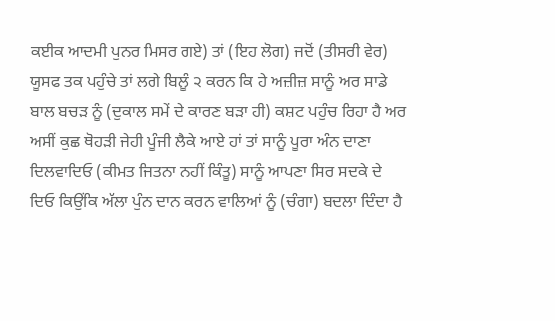ਕਈਕ ਆਦਮੀ ਪੁਨਰ ਮਿਸਰ ਗਏ) ਤਾਂ (ਇਹ ਲੋਗ) ਜਦੋਂ (ਤੀਸਰੀ ਵੇਰ) ਯੂਸਫ ਤਕ ਪਹੁੰਚੇ ਤਾਂ ਲਗੇ ਬਿਲੂੰ ੨ ਕਰਨ ਕਿ ਹੇ ਅਜ਼ੀਜ਼ ਸਾਨੂੰ ਅਰ ਸਾਡੇ ਬਾਲ ਬਚੜ ਨੂੰ (ਦੁਕਾਲ ਸਮੇਂ ਦੇ ਕਾਰਣ ਬੜਾ ਹੀ) ਕਸ਼ਟ ਪਹੁੰਚ ਰਿਹਾ ਹੈ ਅਰ ਅਸੀਂ ਕੁਛ ਥੋਹੜੀ ਜੇਹੀ ਪੂੰਜੀ ਲੈਕੇ ਆਏ ਹਾਂ ਤਾਂ ਸਾਨੂੰ ਪੂਰਾ ਅੰਨ ਦਾਣਾ ਦਿਲਵਾਦਿਓ (ਕੀਮਤ ਜਿਤਨਾ ਨਹੀਂ ਕਿੰਤੂ) ਸਾਨੂੰ ਆਪਣਾ ਸਿਰ ਸਦਕੇ ਦੇ ਦਿਓ ਕਿਉਂਕਿ ਅੱਲਾ ਪੁੰਨ ਦਾਨ ਕਰਨ ਵਾਲਿਆਂ ਨੂੰ (ਚੰਗਾ) ਬਦਲਾ ਦਿੰਦਾ ਹੈ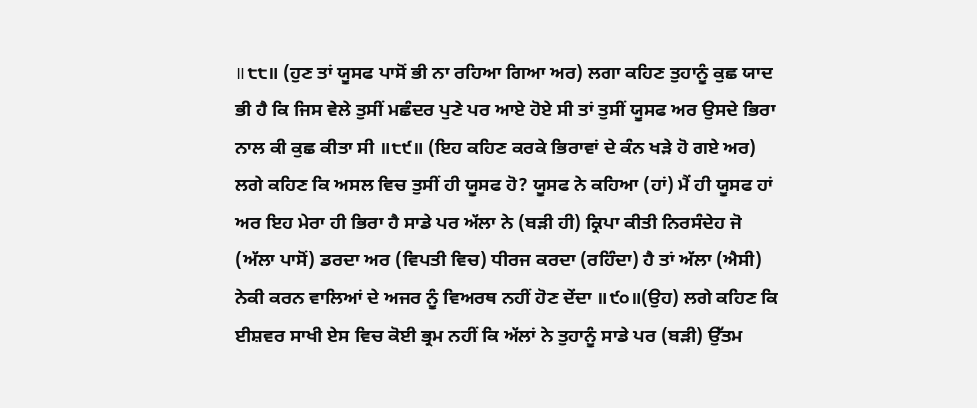॥੮੮॥ (ਹੁਣ ਤਾਂ ਯੂਸਫ ਪਾਸੋਂ ਭੀ ਨਾ ਰਹਿਆ ਗਿਆ ਅਰ) ਲਗਾ ਕਹਿਣ ਤੁਹਾਨੂੰ ਕੁਛ ਯਾਦ ਭੀ ਹੈ ਕਿ ਜਿਸ ਵੇਲੇ ਤੁਸੀਂ ਮਛੰਦਰ ਪੁਣੇ ਪਰ ਆਏ ਹੋਏ ਸੀ ਤਾਂ ਤੁਸੀਂ ਯੂਸਫ ਅਰ ਉਸਦੇ ਭਿਰਾ ਨਾਲ ਕੀ ਕੁਛ ਕੀਤਾ ਸੀ ॥੮੯॥ (ਇਹ ਕਹਿਣ ਕਰਕੇ ਭਿਰਾਵਾਂ ਦੇ ਕੰਨ ਖੜੇ ਹੋ ਗਏ ਅਰ) ਲਗੇ ਕਹਿਣ ਕਿ ਅਸਲ ਵਿਚ ਤੁਸੀਂ ਹੀ ਯੂਸਫ ਹੋ? ਯੂਸਫ ਨੇ ਕਹਿਆ (ਹਾਂ) ਮੈਂ ਹੀ ਯੂਸਫ ਹਾਂ ਅਰ ਇਹ ਮੇਰਾ ਹੀ ਭਿਰਾ ਹੈ ਸਾਡੇ ਪਰ ਅੱਲਾ ਨੇ (ਬੜੀ ਹੀ) ਕ੍ਰਿਪਾ ਕੀਤੀ ਨਿਰਸੰਦੇਹ ਜੋ (ਅੱਲਾ ਪਾਸੋਂ) ਡਰਦਾ ਅਰ (ਵਿਪਤੀ ਵਿਚ) ਧੀਰਜ ਕਰਦਾ (ਰਹਿੰਦਾ) ਹੈ ਤਾਂ ਅੱਲਾ (ਐਸੀ) ਨੇਕੀ ਕਰਨ ਵਾਲਿਆਂ ਦੇ ਅਜਰ ਨੂੰ ਵਿਅਰਥ ਨਹੀਂ ਹੋਣ ਦੇਂਦਾ ॥੯੦॥(ਉਹ) ਲਗੇ ਕਹਿਣ ਕਿ ਈਸ਼ਵਰ ਸਾਖੀ ਏਸ ਵਿਚ ਕੋਈ ਭ੍ਰਮ ਨਹੀਂ ਕਿ ਅੱਲਾਂ ਨੇ ਤੁਹਾਨੂੰ ਸਾਡੇ ਪਰ (ਬੜੀ) ਉੱਤਮ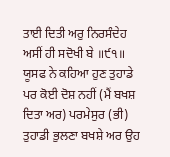ਤਾਈ ਦਿਤੀ ਅਰੁ ਨਿਰਸੰਦੇਹ ਅਸੀਂ ਹੀ ਸਦੋਖੀ ਬੇ ॥੯੧॥ ਯੂਸਫ ਨੇ ਕਹਿਆ ਹੁਣ ਤੁਹਾਡੇ ਪਰ ਕੋਈ ਦੋਸ਼ ਨਹੀਂ (ਮੈਂ ਬਖਸ਼ ਦਿਤਾ ਅਰ) ਪਰਮੇਸੁਰ (ਭੀ) ਤੁਹਾਡੀ ਭੁਲਣਾ ਬਖਸ਼ੇ ਅਰ ਉਹ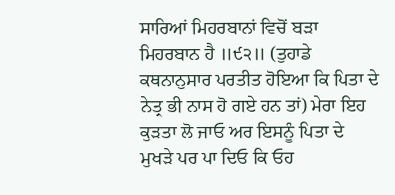ਸਾਰਿਆਂ ਮਿਹਰਬਾਨਾਂ ਵਿਚੋਂ ਬੜਾ ਮਿਹਰਬਾਨ ਹੈ ॥੯੨॥ (ਤੁਹਾਡੇ ਕਥਨਾਨੁਸਾਰ ਪਰਤੀਤ ਹੋਇਆ ਕਿ ਪਿਤਾ ਦੇ ਨੇਤ੍ਰ ਭੀ ਨਾਸ ਹੋ ਗਏ ਹਨ ਤਾਂ) ਮੇਰਾ ਇਹ ਕੁੜਤਾ ਲੋ ਜਾਓ ਅਰ ਇਸਨੂੰ ਪਿਤਾ ਦੇ ਮੁਖੜੇ ਪਰ ਪਾ ਦਿਓ ਕਿ ਓਹ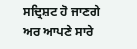ਸਦ੍ਰਿਸ਼ਟ ਹੋ ਜਾਣਗੇ ਅਰ ਆਪਣੇ ਸਾਰੇ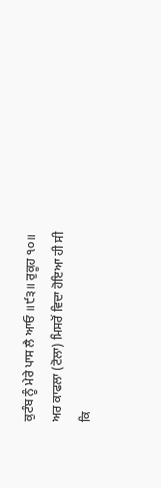ਕੁਟੰਬ ਨੂੰ ਮੇਰੇ ਪਾਸ ਲੈ ਆਓ ॥੯੩॥ ਰੁਕੂਹ ੧੦॥
ਅਰ ਕਾਫਲਾ (ਟੋਲਾ) ਮਿਸਰੋਂ ਵਿਦਾ ਹੋਇਆ ਹੀ ਸੀ ਕਿ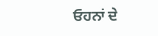ਓਹਨਾਂ ਦੇ